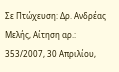Σε Πτώχευση: Δρ. Ανδρέας Μελής, Αίτηση αρ.: 353/2007, 30 Απριλίου,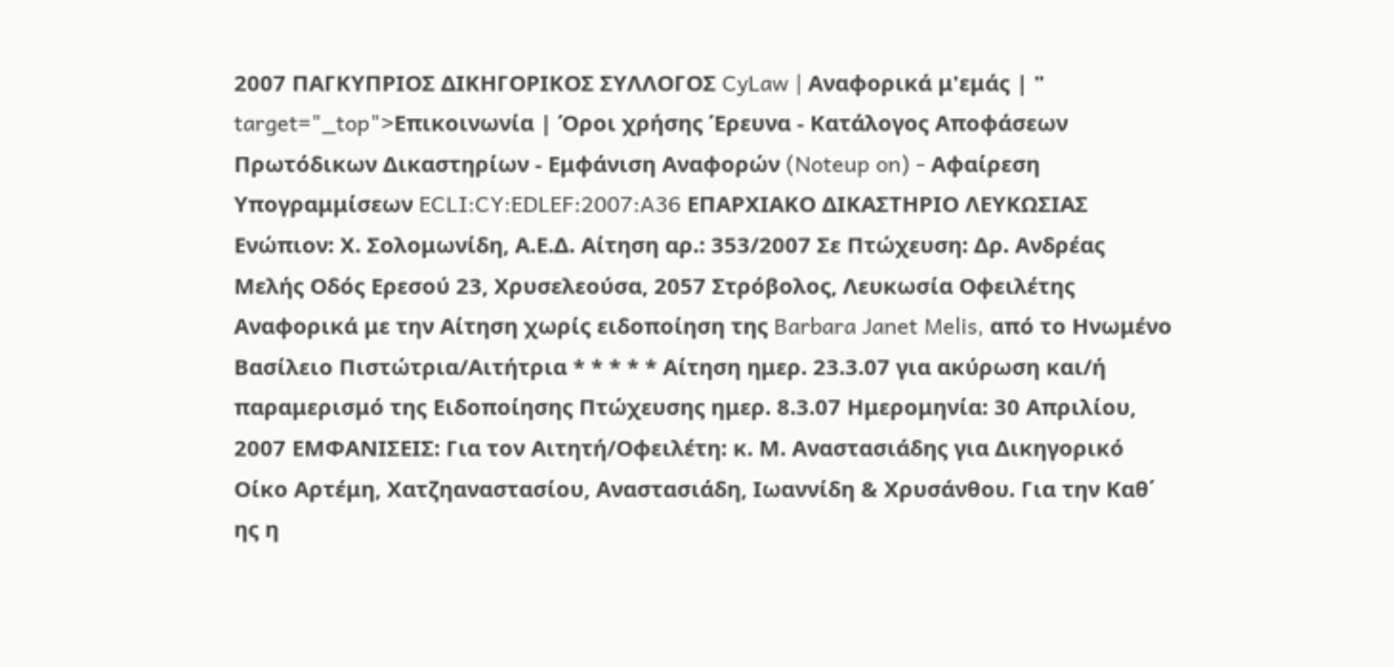2007 ΠΑΓΚΥΠΡΙΟΣ ΔΙΚΗΓΟΡΙΚΟΣ ΣΥΛΛΟΓΟΣ CyLaw | Αναφορικά μ'εμάς | " target="_top">Επικοινωνία | Όροι χρήσης Έρευνα - Κατάλογος Αποφάσεων Πρωτόδικων Δικαστηρίων - Εμφάνιση Αναφορών (Noteup on) - Αφαίρεση Υπογραμμίσεων ECLI:CY:EDLEF:2007:A36 ΕΠΑΡΧΙΑΚΟ ΔΙΚΑΣΤΗΡΙΟ ΛΕΥΚΩΣΙΑΣ Ενώπιον: Χ. Σολομωνίδη, Α.Ε.Δ. Αίτηση αρ.: 353/2007 Σε Πτώχευση: Δρ. Ανδρέας Μελής Οδός Ερεσού 23, Χρυσελεούσα, 2057 Στρόβολος, Λευκωσία Οφειλέτης Αναφορικά με την Αίτηση χωρίς ειδοποίηση της Barbara Janet Melis, από το Ηνωμένο Βασίλειο Πιστώτρια/Αιτήτρια * * * * * Αίτηση ημερ. 23.3.07 για ακύρωση και/ή παραμερισμό της Ειδοποίησης Πτώχευσης ημερ. 8.3.07 Ημερομηνία: 30 Απριλίου, 2007 ΕΜΦΑΝΙΣΕΙΣ: Για τον Αιτητή/Οφειλέτη: κ. Μ. Αναστασιάδης για Δικηγορικό Οίκο Αρτέμη, Χατζηαναστασίου, Αναστασιάδη, Ιωαννίδη & Χρυσάνθου. Για την Καθ΄ ης η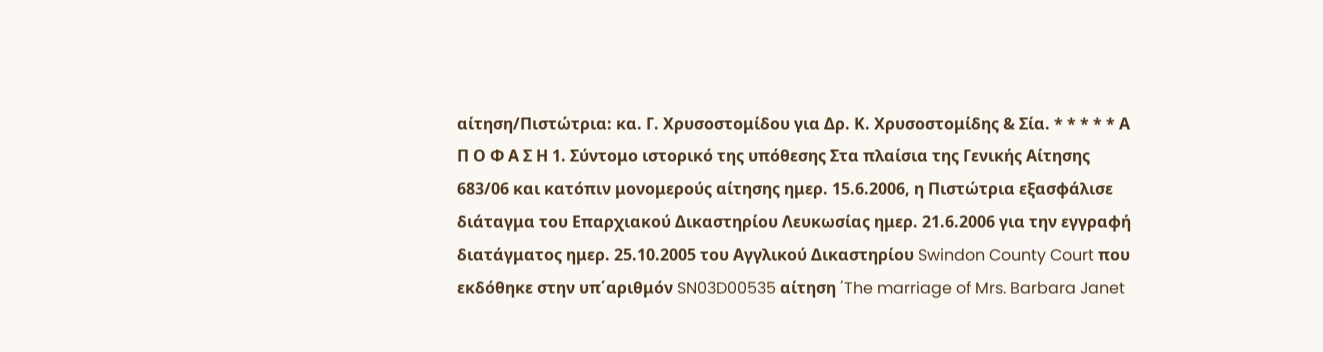αίτηση/Πιστώτρια: κα. Γ. Χρυσοστομίδου για Δρ. Κ. Χρυσοστομίδης & Σία. * * * * * Α Π Ο Φ Α Σ Η 1. Σύντομο ιστορικό της υπόθεσης Στα πλαίσια της Γενικής Αίτησης 683/06 και κατόπιν μονομερούς αίτησης ημερ. 15.6.2006, η Πιστώτρια εξασφάλισε διάταγμα του Επαρχιακού Δικαστηρίου Λευκωσίας ημερ. 21.6.2006 για την εγγραφή διατάγματος ημερ. 25.10.2005 του Αγγλικού Δικαστηρίου Swindon County Court που εκδόθηκε στην υπ΄αριθμόν SN03D00535 αίτηση ΄The marriage of Mrs. Barbara Janet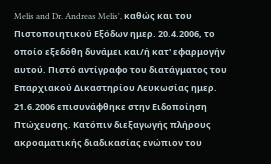Melis and Dr. Andreas Melis', καθώς και του Πιστοποιητικού Εξόδων ημερ. 20.4.2006, το οποίο εξεδόθη δυνάμει και/ή κατ' εφαρμογήν αυτού. Πιστό αντίγραφο του διατάγματος του Επαρχιακού Δικαστηρίου Λευκωσίας ημερ. 21.6.2006 επισυνάφθηκε στην Ειδοποίηση Πτώχευσης. Κατόπιν διεξαγωγής πλήρους ακροαματικής διαδικασίας ενώπιον του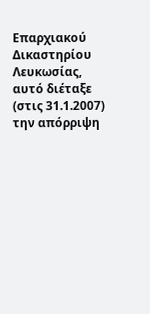Επαρχιακού Δικαστηρίου Λευκωσίας, αυτό διέταξε (στις 31.1.2007) την απόρριψη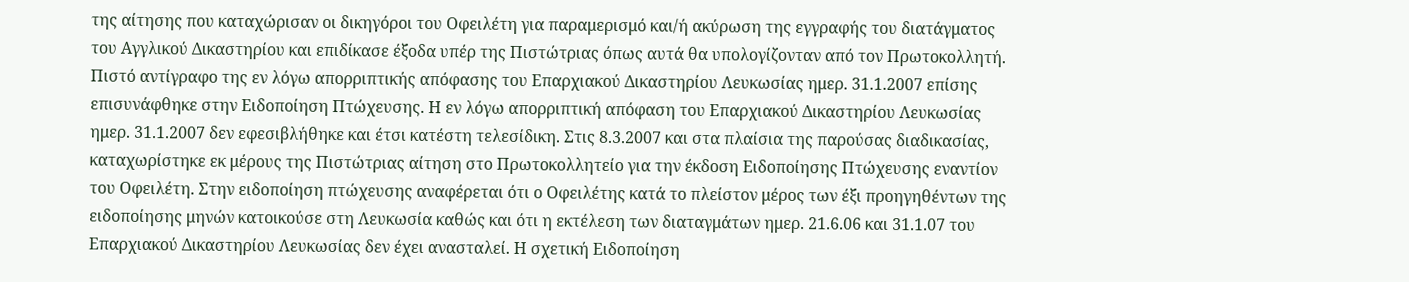της αίτησης που καταχώρισαν οι δικηγόροι του Οφειλέτη για παραμερισμό και/ή ακύρωση της εγγραφής του διατάγματος του Αγγλικού Δικαστηρίου και επιδίκασε έξοδα υπέρ της Πιστώτριας όπως αυτά θα υπολογίζονταν από τον Πρωτοκολλητή. Πιστό αντίγραφο της εν λόγω απορριπτικής απόφασης του Επαρχιακού Δικαστηρίου Λευκωσίας ημερ. 31.1.2007 επίσης επισυνάφθηκε στην Ειδοποίηση Πτώχευσης. Η εν λόγω απορριπτική απόφαση του Επαρχιακού Δικαστηρίου Λευκωσίας ημερ. 31.1.2007 δεν εφεσιβλήθηκε και έτσι κατέστη τελεσίδικη. Στις 8.3.2007 και στα πλαίσια της παρούσας διαδικασίας, καταχωρίστηκε εκ μέρους της Πιστώτριας αίτηση στο Πρωτοκολλητείο για την έκδοση Ειδοποίησης Πτώχευσης εναντίον του Οφειλέτη. Στην ειδοποίηση πτώχευσης αναφέρεται ότι ο Οφειλέτης κατά το πλείστον μέρος των έξι προηγηθέντων της ειδοποίησης μηνών κατοικούσε στη Λευκωσία καθώς και ότι η εκτέλεση των διαταγμάτων ημερ. 21.6.06 και 31.1.07 του Επαρχιακού Δικαστηρίου Λευκωσίας δεν έχει ανασταλεί. Η σχετική Ειδοποίηση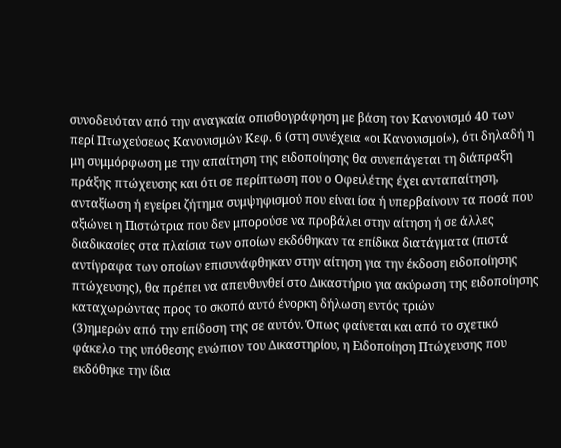συνοδευόταν από την αναγκαία οπισθογράφηση με βάση τον Κανονισμό 40 των περί Πτωχεύσεως Κανονισμών Κεφ. 6 (στη συνέχεια «οι Κανονισμοί»), ότι δηλαδή η μη συμμόρφωση με την απαίτηση της ειδοποίησης θα συνεπάγεται τη διάπραξη πράξης πτώχευσης και ότι σε περίπτωση που ο Οφειλέτης έχει ανταπαίτηση, ανταξίωση ή εγείρει ζήτημα συμψηφισμού που είναι ίσα ή υπερβαίνουν τα ποσά που αξιώνει η Πιστώτρια που δεν μπορούσε να προβάλει στην αίτηση ή σε άλλες διαδικασίες στα πλαίσια των οποίων εκδόθηκαν τα επίδικα διατάγματα (πιστά αντίγραφα των οποίων επισυνάφθηκαν στην αίτηση για την έκδοση ειδοποίησης πτώχευσης), θα πρέπει να απευθυνθεί στο Δικαστήριο για ακύρωση της ειδοποίησης καταχωρώντας προς το σκοπό αυτό ένορκη δήλωση εντός τριών
(3)ημερών από την επίδοση της σε αυτόν. Όπως φαίνεται και από το σχετικό φάκελο της υπόθεσης ενώπιον του Δικαστηρίου, η Ειδοποίηση Πτώχευσης που εκδόθηκε την ίδια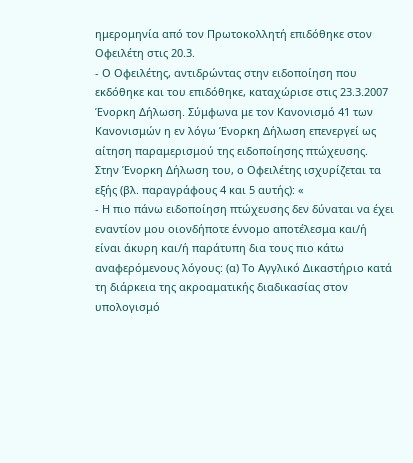ημερομηνία από τον Πρωτοκολλητή επιδόθηκε στον Οφειλέτη στις 20.3.
- Ο Οφειλέτης, αντιδρώντας στην ειδοποίηση που εκδόθηκε και του επιδόθηκε, καταχώρισε στις 23.3.2007 Ένορκη Δήλωση. Σύμφωνα με τον Κανονισμό 41 των Κανονισμών η εν λόγω Ένορκη Δήλωση επενεργεί ως αίτηση παραμερισμού της ειδοποίησης πτώχευσης. Στην Ένορκη Δήλωση του, ο Οφειλέτης ισχυρίζεται τα εξής (βλ. παραγράφους 4 και 5 αυτής): «
- Η πιο πάνω ειδοποίηση πτώχευσης δεν δύναται να έχει εναντίον μου οιονδήποτε έννομο αποτέλεσμα και/ή είναι άκυρη και/ή παράτυπη δια τους πιο κάτω αναφερόμενους λόγους: (α) Το Αγγλικό Δικαστήριο κατά τη διάρκεια της ακροαματικής διαδικασίας στον υπολογισμό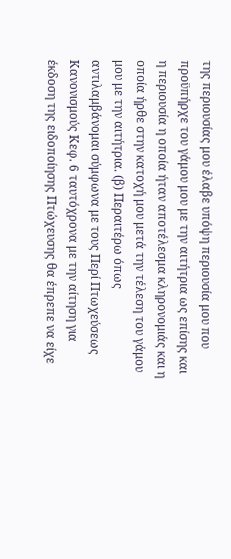της περιουσίας μου έλαβε υπόψη περιουσία μου που προϋπήρχε του γάμου μου με την αιτήτρια ως επίσης και η περιουσία η οποία ήταν αποτέλεσμα κληρονομιάς και η οποία ήρθε στην κατοχή μου μετά την τέλεση του γάμου μου με την αιτήτρια. (β) Περαιτέρω όπως αντιλαμβάνομαι σύμφωνα με τους Περί Πτωχεύσεως Κανονισμούς Κεφ. 6 ταυτόχρονα με την αίτηση για έκδοση της ειδοποίησης Πτώχευσης θα έπρεπε να είχε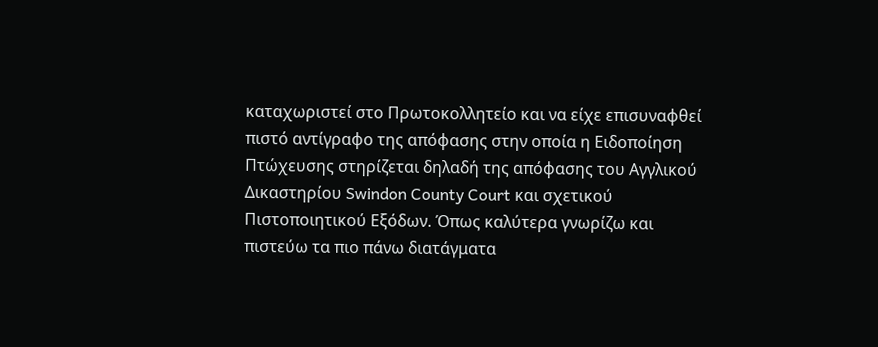καταχωριστεί στο Πρωτοκολλητείο και να είχε επισυναφθεί πιστό αντίγραφο της απόφασης στην οποία η Ειδοποίηση Πτώχευσης στηρίζεται δηλαδή της απόφασης του Αγγλικού Δικαστηρίου Swindon County Court και σχετικού Πιστοποιητικού Εξόδων. Όπως καλύτερα γνωρίζω και πιστεύω τα πιο πάνω διατάγματα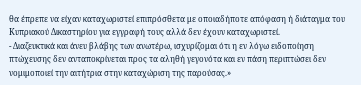θα έπρεπε να είχαν καταχωριστεί επιπρόσθετα με οποιαδήποτε απόφαση ή διάταγμα του Κυπριακού Δικαστηρίου για εγγραφή τους αλλά δεν έχουν καταχωριστεί.
- Διαζευκτικά και άνευ βλάβης των ανωτέρω, ισχυρίζομαι ότι η εν λόγω ειδοποίηση πτώχευσης δεν ανταποκρίνεται προς τα αληθή γεγονότα και εν πάση περιπτώσει δεν νομιμοποιεί την αιτήτρια στην καταχώριση της παρούσας.»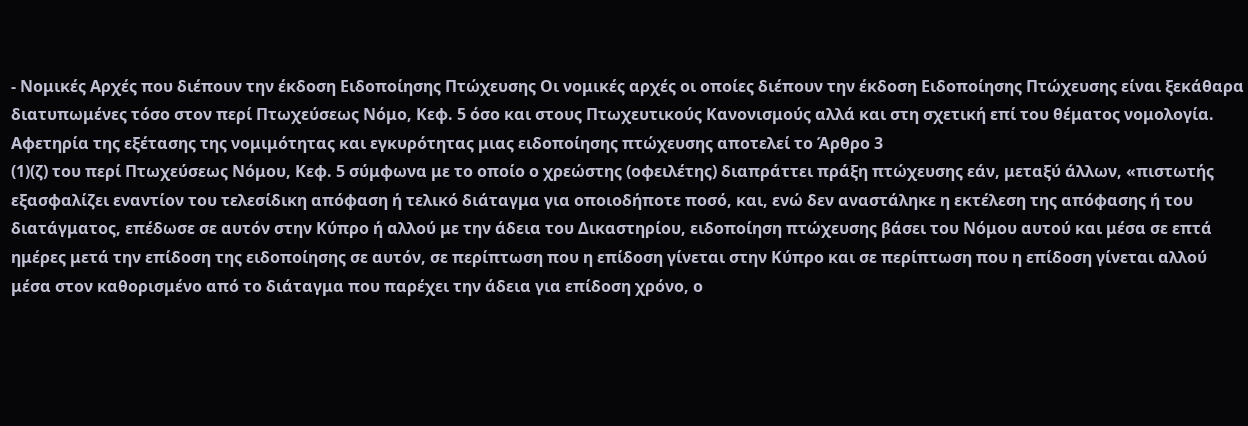- Νομικές Αρχές που διέπουν την έκδοση Ειδοποίησης Πτώχευσης Οι νομικές αρχές οι οποίες διέπουν την έκδοση Ειδοποίησης Πτώχευσης είναι ξεκάθαρα διατυπωμένες τόσο στον περί Πτωχεύσεως Νόμο, Κεφ. 5 όσο και στους Πτωχευτικούς Κανονισμούς αλλά και στη σχετική επί του θέματος νομολογία. Αφετηρία της εξέτασης της νομιμότητας και εγκυρότητας μιας ειδοποίησης πτώχευσης αποτελεί το Άρθρο 3
(1)(ζ) του περί Πτωχεύσεως Νόμου, Κεφ. 5 σύμφωνα με το οποίο ο χρεώστης (οφειλέτης) διαπράττει πράξη πτώχευσης εάν, μεταξύ άλλων, «πιστωτής εξασφαλίζει εναντίον του τελεσίδικη απόφαση ή τελικό διάταγμα για οποιοδήποτε ποσό, και, ενώ δεν αναστάληκε η εκτέλεση της απόφασης ή του διατάγματος, επέδωσε σε αυτόν στην Κύπρο ή αλλού με την άδεια του Δικαστηρίου, ειδοποίηση πτώχευσης βάσει του Νόμου αυτού και μέσα σε επτά ημέρες μετά την επίδοση της ειδοποίησης σε αυτόν, σε περίπτωση που η επίδοση γίνεται στην Κύπρο και σε περίπτωση που η επίδοση γίνεται αλλού μέσα στον καθορισμένο από το διάταγμα που παρέχει την άδεια για επίδοση χρόνο, ο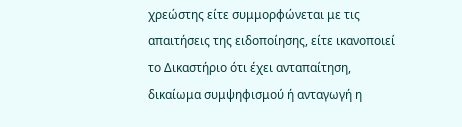χρεώστης είτε συμμορφώνεται με τις απαιτήσεις της ειδοποίησης, είτε ικανοποιεί το Δικαστήριο ότι έχει ανταπαίτηση, δικαίωμα συμψηφισμού ή ανταγωγή η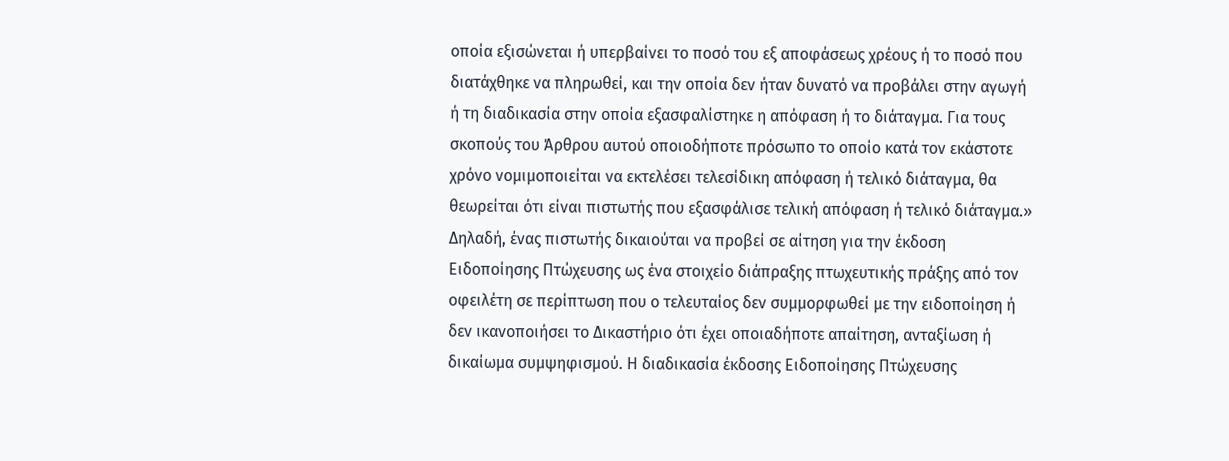οποία εξισώνεται ή υπερβαίνει το ποσό του εξ αποφάσεως χρέους ή το ποσό που διατάχθηκε να πληρωθεί, και την οποία δεν ήταν δυνατό να προβάλει στην αγωγή ή τη διαδικασία στην οποία εξασφαλίστηκε η απόφαση ή το διάταγμα. Για τους σκοπούς του Άρθρου αυτού οποιοδήποτε πρόσωπο το οποίο κατά τον εκάστοτε χρόνο νομιμοποιείται να εκτελέσει τελεσίδικη απόφαση ή τελικό διάταγμα, θα θεωρείται ότι είναι πιστωτής που εξασφάλισε τελική απόφαση ή τελικό διάταγμα.» Δηλαδή, ένας πιστωτής δικαιούται να προβεί σε αίτηση για την έκδοση Ειδοποίησης Πτώχευσης ως ένα στοιχείο διάπραξης πτωχευτικής πράξης από τον οφειλέτη σε περίπτωση που ο τελευταίος δεν συμμορφωθεί με την ειδοποίηση ή δεν ικανοποιήσει το Δικαστήριο ότι έχει οποιαδήποτε απαίτηση, ανταξίωση ή δικαίωμα συμψηφισμού. Η διαδικασία έκδοσης Ειδοποίησης Πτώχευσης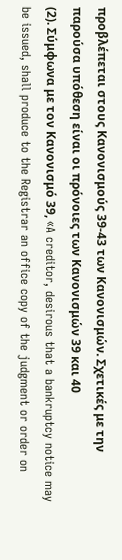προβλέπεται στους Κανονισμούς 39-43 των Κανονισμών. Σχετικές με την παρούσα υπόθεση είναι οι πρόνοιες των Κανονισμών 39 και 40
(2). Σύμφωνα με τον Κανονισμό 39, «A creditor, desirous that a bankruptcy notice may be issued, shall produce to the Registrar an office copy of the judgment or order on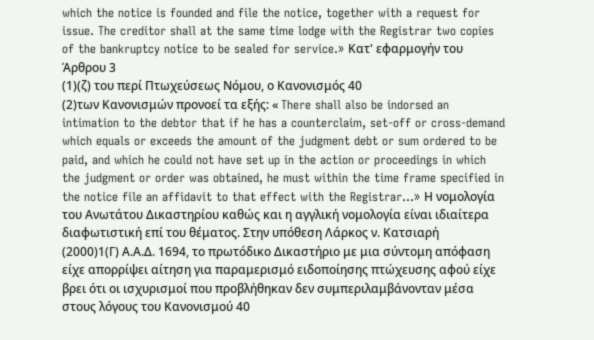which the notice is founded and file the notice, together with a request for issue. The creditor shall at the same time lodge with the Registrar two copies of the bankruptcy notice to be sealed for service.» Κατ' εφαρμογήν του Άρθρου 3
(1)(ζ) του περί Πτωχεύσεως Νόμου, ο Κανονισμός 40
(2)των Κανονισμών προνοεί τα εξής: « There shall also be indorsed an intimation to the debtor that if he has a counterclaim, set-off or cross-demand which equals or exceeds the amount of the judgment debt or sum ordered to be paid, and which he could not have set up in the action or proceedings in which the judgment or order was obtained, he must within the time frame specified in the notice file an affidavit to that effect with the Registrar...» Η νομολογία του Ανωτάτου Δικαστηρίου καθώς και η αγγλική νομολογία είναι ιδιαίτερα διαφωτιστική επί του θέματος. Στην υπόθεση Λάρκος ν. Κατσιαρή
(2000)1(Γ) Α.Α.Δ. 1694, το πρωτόδικο Δικαστήριο με μια σύντομη απόφαση είχε απορρίψει αίτηση για παραμερισμό ειδοποίησης πτώχευσης αφού είχε βρει ότι οι ισχυρισμοί που προβλήθηκαν δεν συμπεριλαμβάνονταν μέσα στους λόγους του Κανονισμού 40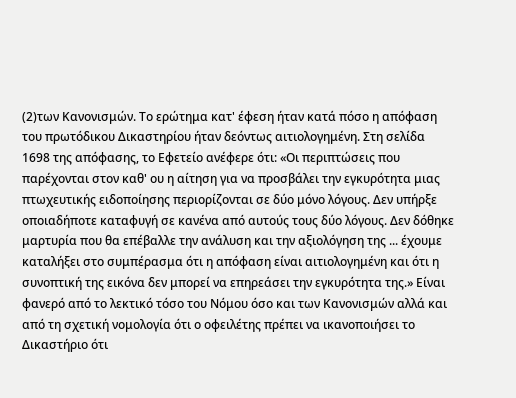(2)των Κανονισμών. Το ερώτημα κατ' έφεση ήταν κατά πόσο η απόφαση του πρωτόδικου Δικαστηρίου ήταν δεόντως αιτιολογημένη. Στη σελίδα 1698 της απόφασης, το Εφετείο ανέφερε ότι: «Οι περιπτώσεις που παρέχονται στον καθ' ου η αίτηση για να προσβάλει την εγκυρότητα μιας πτωχευτικής ειδοποίησης περιορίζονται σε δύο μόνο λόγους. Δεν υπήρξε οποιαδήποτε καταφυγή σε κανένα από αυτούς τους δύο λόγους. Δεν δόθηκε μαρτυρία που θα επέβαλλε την ανάλυση και την αξιολόγηση της ... έχουμε καταλήξει στο συμπέρασμα ότι η απόφαση είναι αιτιολογημένη και ότι η συνοπτική της εικόνα δεν μπορεί να επηρεάσει την εγκυρότητα της.» Είναι φανερό από το λεκτικό τόσο του Νόμου όσο και των Κανονισμών αλλά και από τη σχετική νομολογία ότι ο οφειλέτης πρέπει να ικανοποιήσει το Δικαστήριο ότι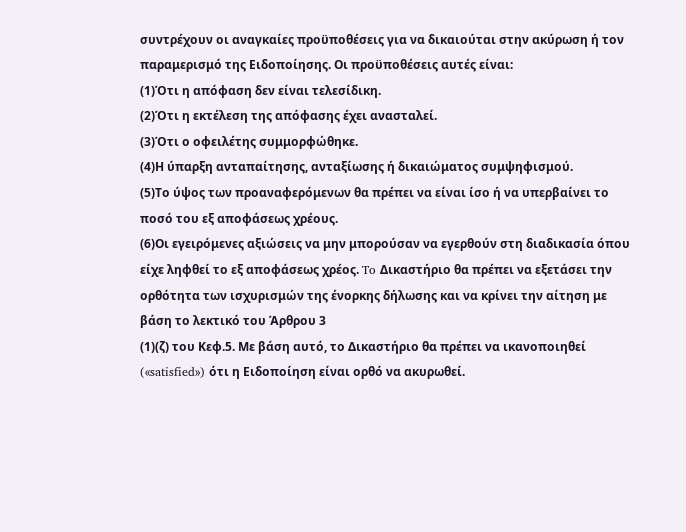συντρέχουν οι αναγκαίες προϋποθέσεις για να δικαιούται στην ακύρωση ή τον παραμερισμό της Ειδοποίησης. Οι προϋποθέσεις αυτές είναι:
(1)Ότι η απόφαση δεν είναι τελεσίδικη.
(2)Ότι η εκτέλεση της απόφασης έχει ανασταλεί.
(3)Ότι ο οφειλέτης συμμορφώθηκε.
(4)Η ύπαρξη ανταπαίτησης, ανταξίωσης ή δικαιώματος συμψηφισμού.
(5)Το ύψος των προαναφερόμενων θα πρέπει να είναι ίσο ή να υπερβαίνει το ποσό του εξ αποφάσεως χρέους.
(6)Οι εγειρόμενες αξιώσεις να μην μπορούσαν να εγερθούν στη διαδικασία όπου είχε ληφθεί το εξ αποφάσεως χρέος. To Δικαστήριο θα πρέπει να εξετάσει την ορθότητα των ισχυρισμών της ένορκης δήλωσης και να κρίνει την αίτηση με βάση το λεκτικό του Άρθρου 3
(1)(ζ) του Κεφ.5. Με βάση αυτό, το Δικαστήριο θα πρέπει να ικανοποιηθεί («satisfied») ότι η Ειδοποίηση είναι ορθό να ακυρωθεί.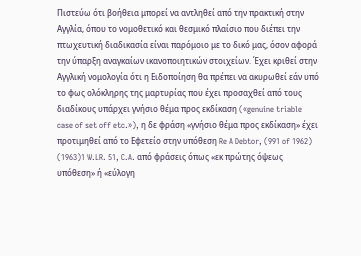Πιστεύω ότι βοήθεια μπορεί να αντληθεί από την πρακτική στην Αγγλία, όπου το νομοθετικό και θεσμικό πλαίσιο που διέπει την πτωχευτική διαδικασία είναι παρόμοιο με το δικό μας, όσον αφορά την ύπαρξη αναγκαίων ικανοποιητικών στοιχείων. Έχει κριθεί στην Αγγλική νομολογία ότι η Ειδοποίηση θα πρέπει να ακυρωθεί εάν υπό το φως ολόκληρης της μαρτυρίας που έχει προσαχθεί από τους διαδίκους υπάρχει γνήσιο θέμα προς εκδίκαση («genuine triable case of set off etc.»), η δε φράση «γνήσιο θέμα προς εκδίκαση» έχει προτιμηθεί από το Εφετείο στην υπόθεση Re A Debtor, (991 of 1962)
(1963)1 W.LR. 51, C.A. από φράσεις όπως «εκ πρώτης όψεως υπόθεση» ή «εύλογη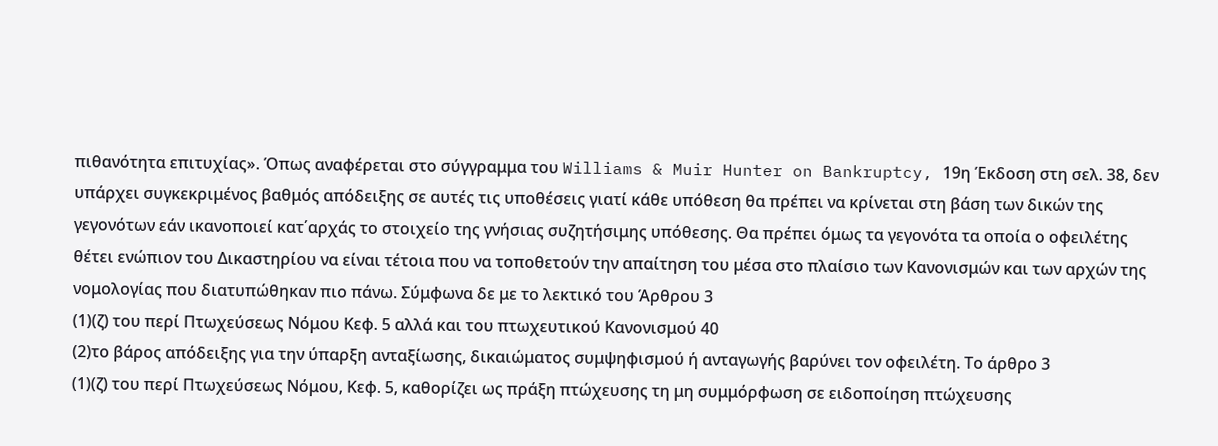πιθανότητα επιτυχίας». Όπως αναφέρεται στο σύγγραμμα του Williams & Muir Hunter on Bankruptcy, 19η Έκδοση στη σελ. 38, δεν υπάρχει συγκεκριμένος βαθμός απόδειξης σε αυτές τις υποθέσεις γιατί κάθε υπόθεση θα πρέπει να κρίνεται στη βάση των δικών της γεγονότων εάν ικανοποιεί κατ΄αρχάς το στοιχείο της γνήσιας συζητήσιμης υπόθεσης. Θα πρέπει όμως τα γεγονότα τα οποία ο οφειλέτης θέτει ενώπιον του Δικαστηρίου να είναι τέτοια που να τοποθετούν την απαίτηση του μέσα στο πλαίσιο των Κανονισμών και των αρχών της νομολογίας που διατυπώθηκαν πιο πάνω. Σύμφωνα δε με το λεκτικό του Άρθρου 3
(1)(ζ) του περί Πτωχεύσεως Νόμου Κεφ. 5 αλλά και του πτωχευτικού Κανονισμού 40
(2)το βάρος απόδειξης για την ύπαρξη ανταξίωσης, δικαιώματος συμψηφισμού ή ανταγωγής βαρύνει τον οφειλέτη. Το άρθρο 3
(1)(ζ) του περί Πτωχεύσεως Νόμου, Κεφ. 5, καθορίζει ως πράξη πτώχευσης τη μη συμμόρφωση σε ειδοποίηση πτώχευσης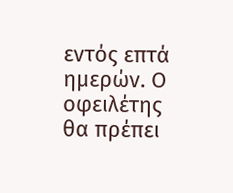εντός επτά ημερών. Ο οφειλέτης θα πρέπει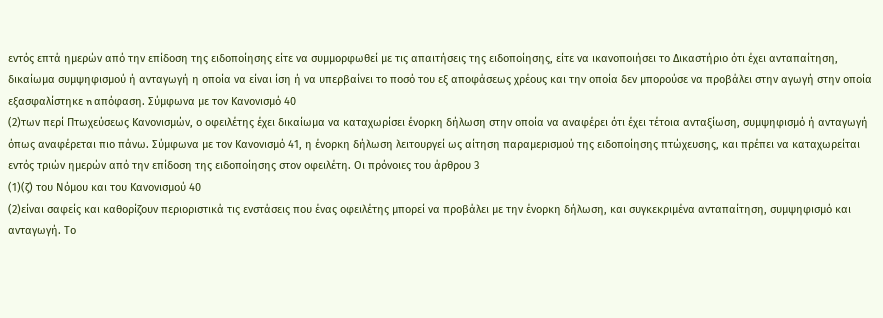εντός επτά ημερών από την επίδοση της ειδοποίησης είτε να συμμορφωθεί με τις απαιτήσεις της ειδοποίησης, είτε να ικανοποιήσει το Δικαστήριο ότι έχει ανταπαίτηση, δικαίωμα συμψηφισμού ή ανταγωγή η οποία να είναι ίση ή να υπερβαίνει το ποσό του εξ αποφάσεως χρέους και την οποία δεν μπορούσε να προβάλει στην αγωγή στην οποία εξασφαλίστηκε n απόφαση. Σύμφωνα με τον Κανονισμό 40
(2)των περί Πτωχεύσεως Κανονισμών, ο οφειλέτης έχει δικαίωμα να καταχωρίσει ένορκη δήλωση στην οποία να αναφέρει ότι έχει τέτοια ανταξίωση, συμψηφισμό ή ανταγωγή όπως αναφέρεται πιο πάνω. Σύμφωνα με τον Κανονισμό 41, η ένορκη δήλωση λειτουργεί ως αίτηση παραμερισμού της ειδοποίησης πτώχευσης, και πρέπει να καταχωρείται εντός τριών ημερών από την επίδοση της ειδοποίησης στον οφειλέτη. Οι πρόνοιες του άρθρου 3
(1)(ζ) του Νόμου και του Κανονισμού 40
(2)είναι σαφείς και καθορίζουν περιοριστικά τις ενστάσεις που ένας οφειλέτης μπορεί να προβάλει με την ένορκη δήλωση, και συγκεκριμένα ανταπαίτηση, συμψηφισμό και ανταγωγή. Το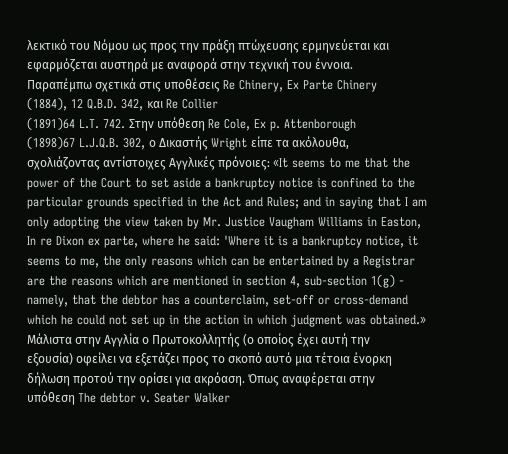λεκτικό του Νόμου ως προς την πράξη πτώχευσης ερμηνεύεται και εφαρμόζεται αυστηρά με αναφορά στην τεχνική του έννοια. Παραπέμπω σχετικά στις υποθέσεις Re Chinery, Ex Parte Chinery
(1884), 12 Q.B.D. 342, και Re Collier
(1891)64 L.T. 742. Στην υπόθεση Re Cole, Ex p. Attenborough
(1898)67 L.J.Q.B. 302, ο Δικαστής Wright είπε τα ακόλουθα, σχολιάζοντας αντίστοιχες Αγγλικές πρόνοιες: «It seems to me that the power of the Court to set aside a bankruptcy notice is confined to the particular grounds specified in the Act and Rules; and in saying that I am only adopting the view taken by Mr. Justice Vaugham Williams in Easton, In re Dixon ex parte, where he said: 'Where it is a bankruptcy notice, it seems to me, the only reasons which can be entertained by a Registrar are the reasons which are mentioned in section 4, sub-section 1(g) - namely, that the debtor has a counterclaim, set-off or cross-demand which he could not set up in the action in which judgment was obtained.» Μάλιστα στην Αγγλία ο Πρωτοκολλητής (ο οποίος έχει αυτή την εξουσία) οφείλει να εξετάζει προς το σκοπό αυτό μια τέτοια ένορκη δήλωση προτού την ορίσει για ακρόαση. Όπως αναφέρεται στην υπόθεση The debtor v. Seater Walker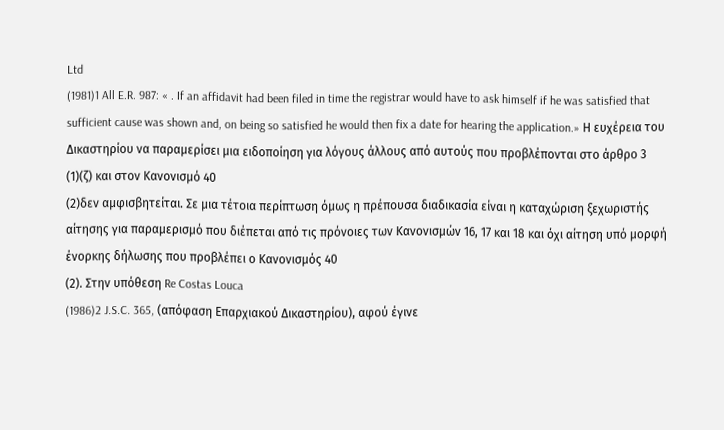Ltd
(1981)1 All E.R. 987: « . If an affidavit had been filed in time the registrar would have to ask himself if he was satisfied that sufficient cause was shown and, on being so satisfied he would then fix a date for hearing the application.» Η ευχέρεια του Δικαστηρίου να παραμερίσει μια ειδοποίηση για λόγους άλλους από αυτούς που προβλέπονται στο άρθρο 3
(1)(ζ) και στον Κανονισμό 40
(2)δεν αμφισβητείται. Σε μια τέτοια περίπτωση όμως η πρέπουσα διαδικασία είναι η καταχώριση ξεχωριστής αίτησης για παραμερισμό που διέπεται από τις πρόνοιες των Κανονισμών 16, 17 και 18 και όχι αίτηση υπό μορφή ένορκης δήλωσης που προβλέπει ο Κανονισμός 40
(2). Στην υπόθεση Re Costas Louca
(1986)2 J.S.C. 365, (απόφαση Επαρχιακού Δικαστηρίου), αφού έγινε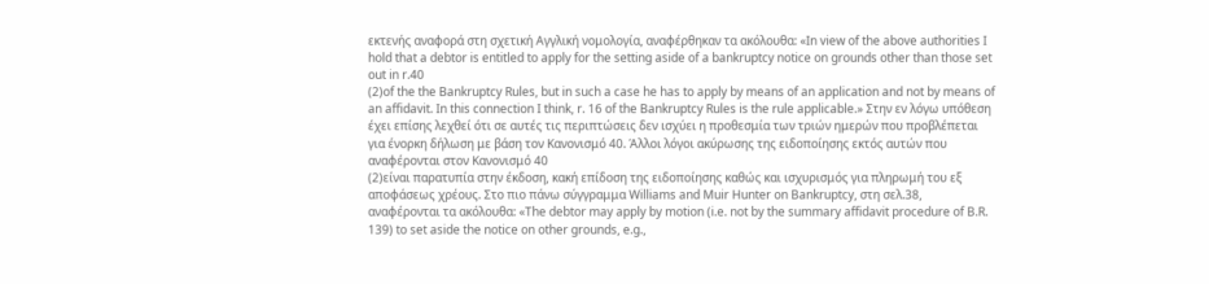εκτενής αναφορά στη σχετική Αγγλική νομολογία, αναφέρθηκαν τα ακόλουθα: «In view of the above authorities I hold that a debtor is entitled to apply for the setting aside of a bankruptcy notice on grounds other than those set out in r.40
(2)of the the Bankruptcy Rules, but in such a case he has to apply by means of an application and not by means of an affidavit. In this connection I think, r. 16 of the Bankruptcy Rules is the rule applicable.» Στην εν λόγω υπόθεση έχει επίσης λεχθεί ότι σε αυτές τις περιπτώσεις δεν ισχύει η προθεσμία των τριών ημερών που προβλέπεται για ένορκη δήλωση με βάση τον Κανονισμό 40. Άλλοι λόγοι ακύρωσης της ειδοποίησης εκτός αυτών που αναφέρονται στον Κανονισμό 40
(2)είναι παρατυπία στην έκδοση, κακή επίδοση της ειδοποίησης καθώς και ισχυρισμός για πληρωμή του εξ αποφάσεως χρέους. Στο πιο πάνω σύγγραμμα Williams and Muir Hunter on Bankruptcy, στη σελ.38, αναφέρονται τα ακόλουθα: «The debtor may apply by motion (i.e. not by the summary affidavit procedure of B.R. 139) to set aside the notice on other grounds, e.g.,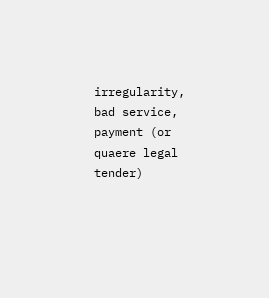irregularity, bad service, payment (or quaere legal tender)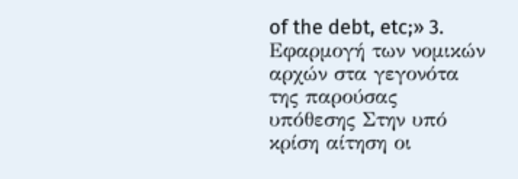of the debt, etc;» 3. Εφαρμογή των νομικών αρχών στα γεγονότα της παρούσας υπόθεσης Στην υπό κρίση αίτηση οι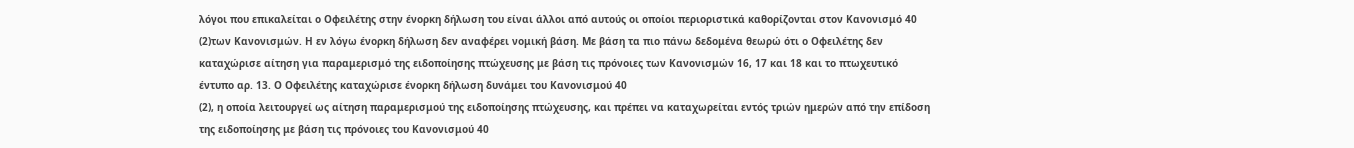λόγοι που επικαλείται ο Οφειλέτης στην ένορκη δήλωση του είναι άλλοι από αυτούς οι οποίοι περιοριστικά καθορίζονται στον Κανονισμό 40
(2)των Κανονισμών. Η εν λόγω ένορκη δήλωση δεν αναφέρει νομική βάση. Με βάση τα πιο πάνω δεδομένα θεωρώ ότι ο Οφειλέτης δεν καταχώρισε αίτηση για παραμερισμό της ειδοποίησης πτώχευσης με βάση τις πρόνοιες των Κανονισμών 16, 17 και 18 και το πτωχευτικό έντυπο αρ. 13. Ο Οφειλέτης καταχώρισε ένορκη δήλωση δυνάμει του Κανονισμού 40
(2), η οποία λειτουργεί ως αίτηση παραμερισμού της ειδοποίησης πτώχευσης, και πρέπει να καταχωρείται εντός τριών ημερών από την επίδοση της ειδοποίησης με βάση τις πρόνοιες του Κανονισμού 40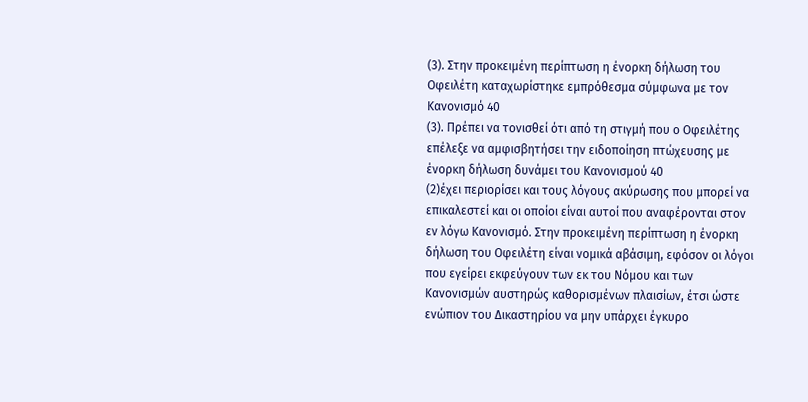(3). Στην προκειμένη περίπτωση η ένορκη δήλωση του Οφειλέτη καταχωρίστηκε εμπρόθεσμα σύμφωνα με τον Κανονισμό 40
(3). Πρέπει να τονισθεί ότι από τη στιγμή που ο Οφειλέτης επέλεξε να αμφισβητήσει την ειδοποίηση πτώχευσης με ένορκη δήλωση δυνάμει του Κανονισμού 40
(2)έχει περιορίσει και τους λόγους ακύρωσης που μπορεί να επικαλεστεί και οι οποίοι είναι αυτοί που αναφέρονται στον εν λόγω Κανονισμό. Στην προκειμένη περίπτωση η ένορκη δήλωση του Οφειλέτη είναι νομικά αβάσιμη, εφόσον οι λόγοι που εγείρει εκφεύγουν των εκ του Νόμου και των Κανονισμών αυστηρώς καθορισμένων πλαισίων, έτσι ώστε ενώπιον του Δικαστηρίου να μην υπάρχει έγκυρο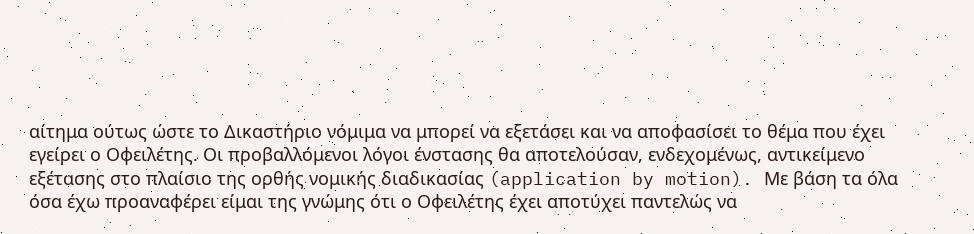αίτημα ούτως ώστε το Δικαστήριο νόμιμα να μπορεί να εξετάσει και να αποφασίσει το θέμα που έχει εγείρει ο Οφειλέτης. Οι προβαλλόμενοι λόγοι ένστασης θα αποτελούσαν, ενδεχομένως, αντικείμενο εξέτασης στο πλαίσιο της ορθής νομικής διαδικασίας (application by motion). Με βάση τα όλα όσα έχω προαναφέρει είμαι της γνώμης ότι ο Οφειλέτης έχει αποτύχει παντελώς να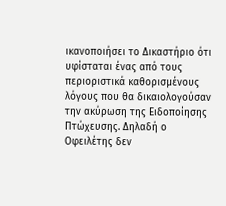ικανοποιήσει το Δικαστήριο ότι υφίσταται ένας από τους περιοριστικά καθορισμένους λόγους που θα δικαιολογούσαν την ακύρωση της Ειδοποίησης Πτώχευσης. Δηλαδή ο Οφειλέτης δεν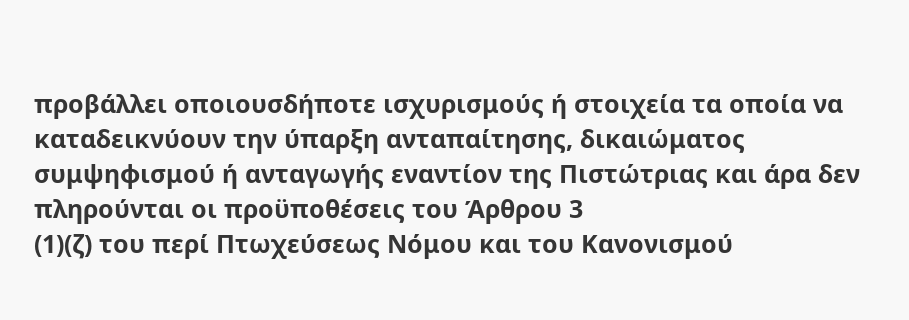προβάλλει οποιουσδήποτε ισχυρισμούς ή στοιχεία τα οποία να καταδεικνύουν την ύπαρξη ανταπαίτησης, δικαιώματος συμψηφισμού ή ανταγωγής εναντίον της Πιστώτριας και άρα δεν πληρούνται οι προϋποθέσεις του Άρθρου 3
(1)(ζ) του περί Πτωχεύσεως Νόμου και του Κανονισμού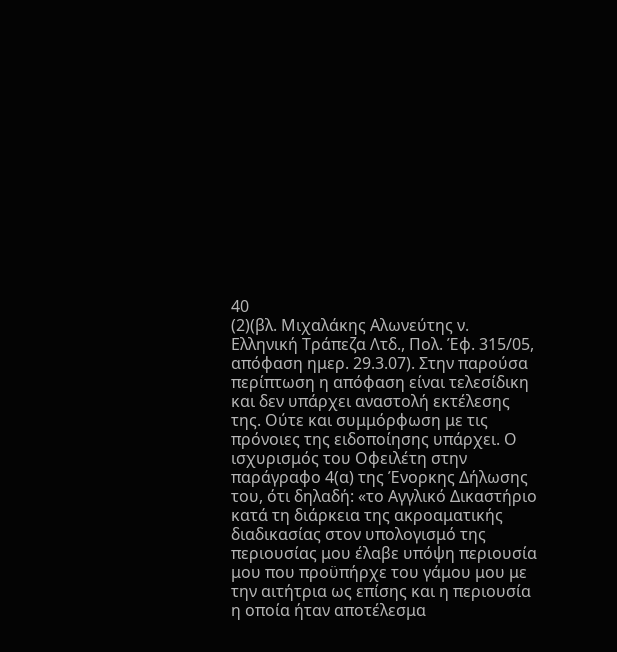40
(2)(βλ. Μιχαλάκης Αλωνεύτης ν. Ελληνική Τράπεζα Λτδ., Πολ. Έφ. 315/05, απόφαση ημερ. 29.3.07). Στην παρούσα περίπτωση η απόφαση είναι τελεσίδικη και δεν υπάρχει αναστολή εκτέλεσης της. Ούτε και συμμόρφωση με τις πρόνοιες της ειδοποίησης υπάρχει. Ο ισχυρισμός του Οφειλέτη στην παράγραφο 4(α) της Ένορκης Δήλωσης του, ότι δηλαδή: «τo Αγγλικό Δικαστήριο κατά τη διάρκεια της ακροαματικής διαδικασίας στον υπολογισμό της περιουσίας μου έλαβε υπόψη περιουσία μου που προϋπήρχε του γάμου μου με την αιτήτρια ως επίσης και η περιουσία η οποία ήταν αποτέλεσμα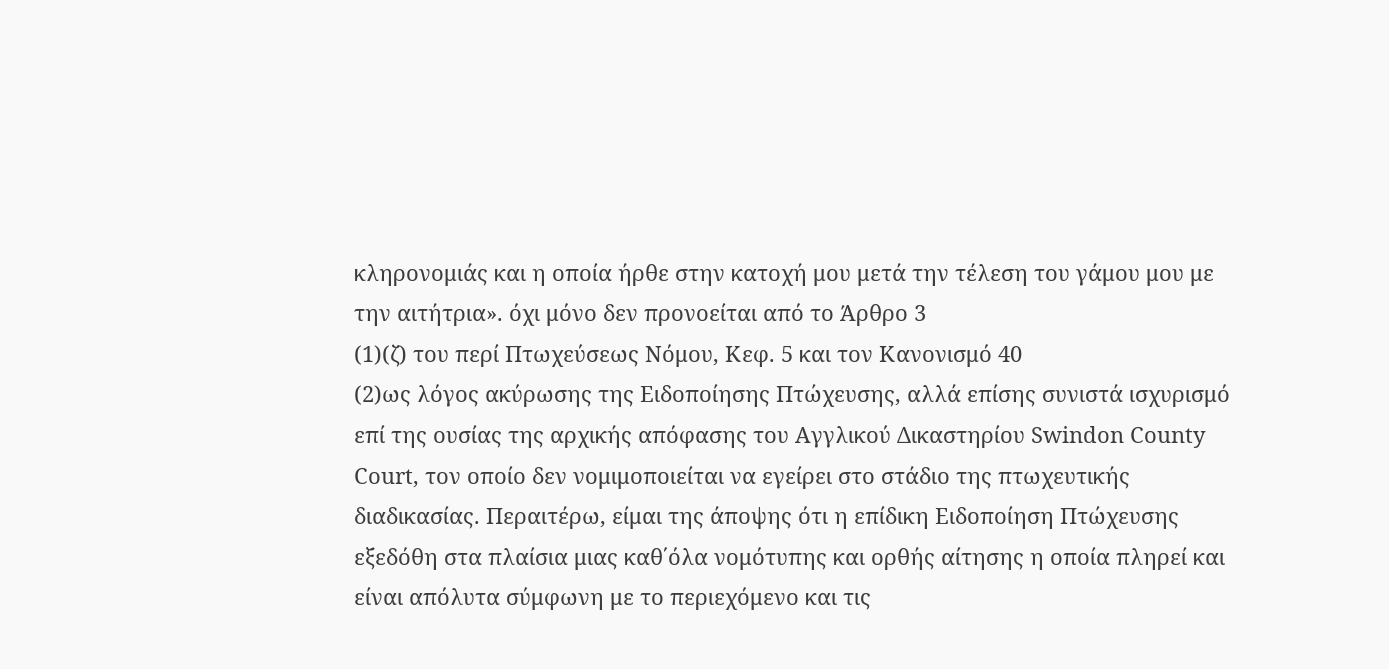κληρονομιάς και η οποία ήρθε στην κατοχή μου μετά την τέλεση του γάμου μου με την αιτήτρια». όχι μόνο δεν προνοείται από το Άρθρο 3
(1)(ζ) του περί Πτωχεύσεως Νόμου, Κεφ. 5 και τον Κανονισμό 40
(2)ως λόγος ακύρωσης της Ειδοποίησης Πτώχευσης, αλλά επίσης συνιστά ισχυρισμό επί της ουσίας της αρχικής απόφασης του Αγγλικού Δικαστηρίου Swindon County Court, τον οποίο δεν νομιμοποιείται να εγείρει στο στάδιο της πτωχευτικής διαδικασίας. Περαιτέρω, είμαι της άποψης ότι η επίδικη Ειδοποίηση Πτώχευσης εξεδόθη στα πλαίσια μιας καθ΄όλα νομότυπης και ορθής αίτησης η οποία πληρεί και είναι απόλυτα σύμφωνη με το περιεχόμενο και τις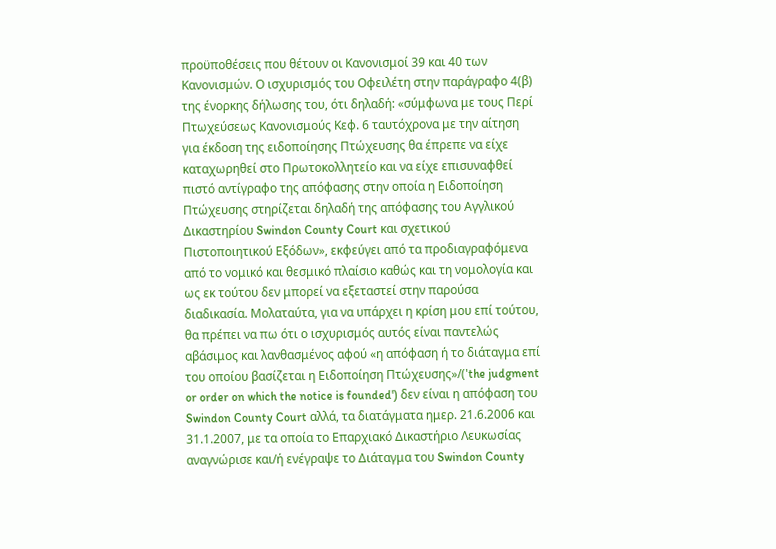προϋποθέσεις που θέτουν οι Κανονισμοί 39 και 40 των Κανονισμών. Ο ισχυρισμός του Οφειλέτη στην παράγραφο 4(β) της ένορκης δήλωσης του, ότι δηλαδή: «σύμφωνα με τους Περί Πτωχεύσεως Κανονισμούς Κεφ. 6 ταυτόχρονα με την αίτηση για έκδοση της ειδοποίησης Πτώχευσης θα έπρεπε να είχε καταχωρηθεί στο Πρωτοκολλητείο και να είχε επισυναφθεί πιστό αντίγραφο της απόφασης στην οποία η Ειδοποίηση Πτώχευσης στηρίζεται δηλαδή της απόφασης του Αγγλικού Δικαστηρίου Swindon County Court και σχετικού Πιστοποιητικού Εξόδων», εκφεύγει από τα προδιαγραφόμενα από το νομικό και θεσμικό πλαίσιο καθώς και τη νομολογία και ως εκ τούτου δεν μπορεί να εξεταστεί στην παρούσα διαδικασία. Μολαταύτα, για να υπάρχει η κρίση μου επί τούτου, θα πρέπει να πω ότι ο ισχυρισμός αυτός είναι παντελώς αβάσιμος και λανθασμένος αφού «η απόφαση ή το διάταγμα επί του οποίου βασίζεται η Ειδοποίηση Πτώχευσης»/('the judgment or order on which the notice is founded') δεν είναι η απόφαση του Swindon County Court αλλά, τα διατάγματα ημερ. 21.6.2006 και 31.1.2007, με τα οποία το Επαρχιακό Δικαστήριο Λευκωσίας αναγνώρισε και/ή ενέγραψε το Διάταγμα του Swindon County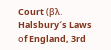Court (βλ. Halsbury´s Laws οf England, 3rd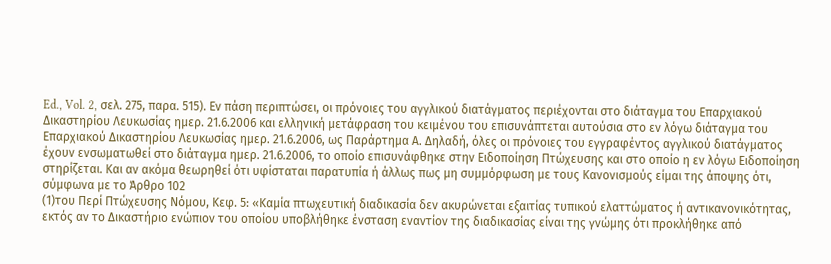Ed., Vol. 2, σελ. 275, παρα. 515). Εν πάση περιπτώσει, οι πρόνοιες του αγγλικού διατάγματος περιέχονται στο διάταγμα του Επαρχιακού Δικαστηρίου Λευκωσίας ημερ. 21.6.2006 και ελληνική μετάφραση του κειμένου του επισυνάπτεται αυτούσια στο εν λόγω διάταγμα του Επαρχιακού Δικαστηρίου Λευκωσίας ημερ. 21.6.2006, ως Παράρτημα Α. Δηλαδή, όλες οι πρόνοιες του εγγραφέντος αγγλικού διατάγματος έχουν ενσωματωθεί στο διάταγμα ημερ. 21.6.2006, το οποίο επισυνάφθηκε στην Ειδοποίηση Πτώχευσης και στο οποίο η εν λόγω Ειδοποίηση στηρίζεται. Και αν ακόμα θεωρηθεί ότι υφίσταται παρατυπία ή άλλως πως μη συμμόρφωση με τους Κανονισμούς είμαι της άποψης ότι, σύμφωνα με το Άρθρο 102
(1)του Περί Πτώχευσης Νόμου, Κεφ. 5: «Καμία πτωχευτική διαδικασία δεν ακυρώνεται εξαιτίας τυπικού ελαττώματος ή αντικανονικότητας, εκτός αν το Δικαστήριο ενώπιον του οποίου υποβλήθηκε ένσταση εναντίον της διαδικασίας είναι της γνώμης ότι προκλήθηκε από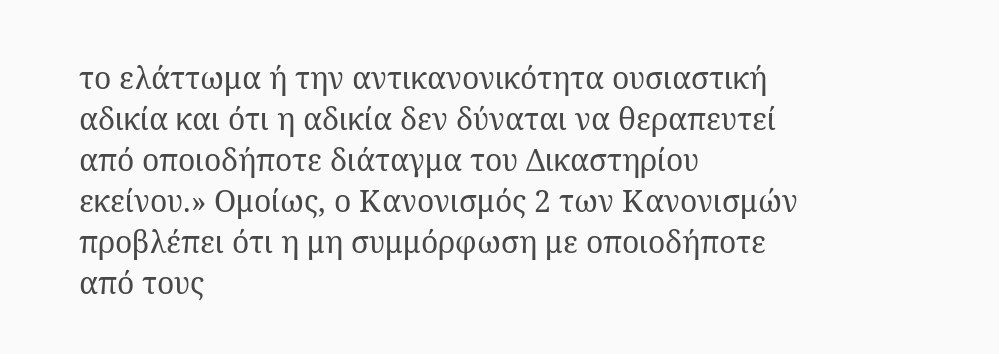το ελάττωμα ή την αντικανονικότητα ουσιαστική αδικία και ότι η αδικία δεν δύναται να θεραπευτεί από οποιοδήποτε διάταγμα του Δικαστηρίου εκείνου.» Ομοίως, ο Κανονισμός 2 των Κανονισμών προβλέπει ότι η μη συμμόρφωση με οποιοδήποτε από τους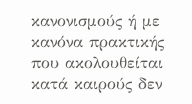κανονισμούς ή με κανόνα πρακτικής που ακολουθείται κατά καιρούς δεν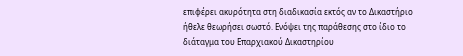επιφέρει ακυρότητα στη διαδικασία εκτός αν το Δικαστήριο ήθελε θεωρήσει σωστό. Ενόψει της παράθεσης στο ίδιο το διάταγμα του Επαρχιακού Δικαστηρίου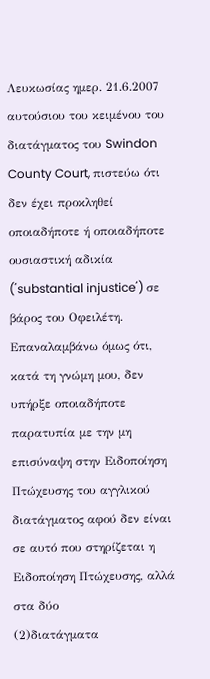Λευκωσίας ημερ. 21.6.2007 αυτούσιου του κειμένου του διατάγματος του Swindon County Court, πιστεύω ότι δεν έχει προκληθεί οποιαδήποτε ή οποιαδήποτε ουσιαστική αδικία (΄substantial injustice΄) σε βάρος του Οφειλέτη. Επαναλαμβάνω όμως ότι, κατά τη γνώμη μου, δεν υπήρξε οποιαδήποτε παρατυπία με την μη επισύναψη στην Ειδοποίηση Πτώχευσης του αγγλικού διατάγματος αφού δεν είναι σε αυτό που στηρίζεται η Ειδοποίηση Πτώχευσης, αλλά στα δύο
(2)διατάγματα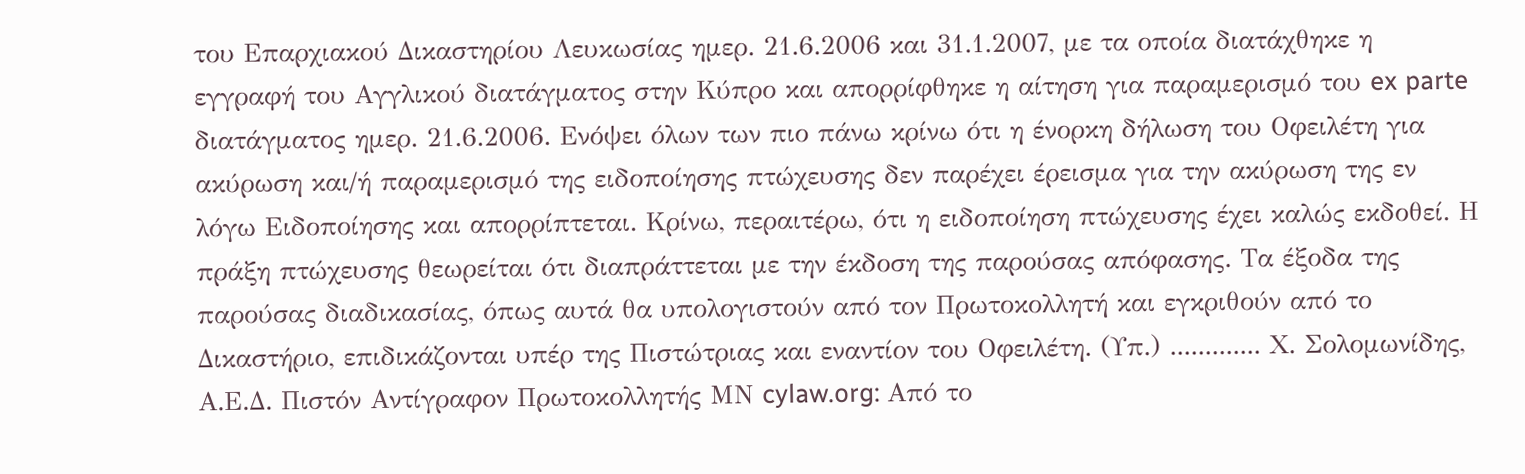του Επαρχιακού Δικαστηρίου Λευκωσίας ημερ. 21.6.2006 και 31.1.2007, με τα οποία διατάχθηκε η εγγραφή του Αγγλικού διατάγματος στην Κύπρο και απορρίφθηκε η αίτηση για παραμερισμό του ex parte διατάγματος ημερ. 21.6.2006. Ενόψει όλων των πιο πάνω κρίνω ότι η ένορκη δήλωση του Οφειλέτη για ακύρωση και/ή παραμερισμό της ειδοποίησης πτώχευσης δεν παρέχει έρεισμα για την ακύρωση της εν λόγω Ειδοποίησης και απορρίπτεται. Κρίνω, περαιτέρω, ότι η ειδοποίηση πτώχευσης έχει καλώς εκδοθεί. Η πράξη πτώχευσης θεωρείται ότι διαπράττεται με την έκδοση της παρούσας απόφασης. Τα έξοδα της παρούσας διαδικασίας, όπως αυτά θα υπολογιστούν από τον Πρωτοκολλητή και εγκριθούν από το Δικαστήριο, επιδικάζονται υπέρ της Πιστώτριας και εναντίον του Οφειλέτη. (Υπ.) ............. Χ. Σολομωνίδης, Α.Ε.Δ. Πιστόν Αντίγραφον Πρωτοκολλητής ΜΝ cylaw.org: Από το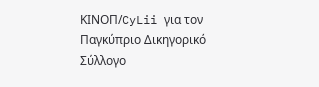ΚΙΝOΠ/CyLii για τον Παγκύπριο Δικηγορικό Σύλλογο